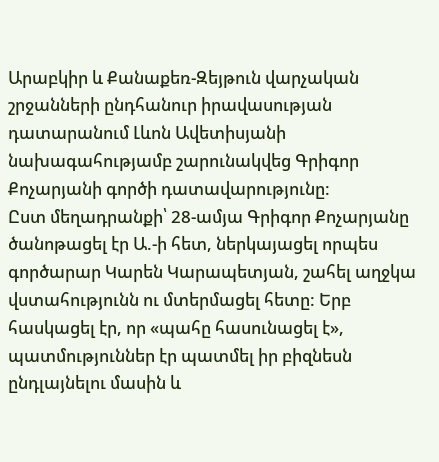Արաբկիր և Քանաքեռ-Զեյթուն վարչական շրջանների ընդհանուր իրավասության դատարանում Լևոն Ավետիսյանի նախագահությամբ շարունակվեց Գրիգոր Քոչարյանի գործի դատավարությունը:
Ըստ մեղադրանքի՝ 28-ամյա Գրիգոր Քոչարյանը ծանոթացել էր Ա.-ի հետ, ներկայացել որպես գործարար Կարեն Կարապետյան, շահել աղջկա վստահությունն ու մտերմացել հետը: Երբ հասկացել էր, որ «պահը հասունացել է», պատմություններ էր պատմել իր բիզնեսն ընդլայնելու մասին և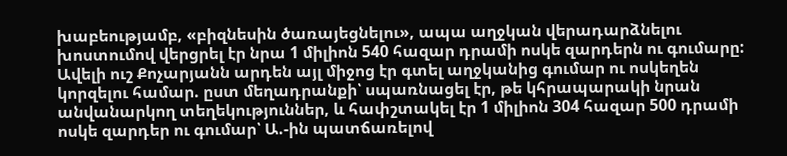խաբեությամբ, «բիզնեսին ծառայեցնելու», ապա աղջկան վերադարձնելու խոստումով վերցրել էր նրա 1 միլիոն 540 հազար դրամի ոսկե զարդերն ու գումարը:
Ավելի ուշ Քոչարյանն արդեն այլ միջոց էր գտել աղջկանից գումար ու ոսկեղեն կորզելու համար. ըստ մեղադրանքի՝ սպառնացել էր, թե կհրապարակի նրան անվանարկող տեղեկություններ, և հափշտակել էր 1 միլիոն 304 հազար 500 դրամի ոսկե զարդեր ու գումար՝ Ա.-ին պատճառելով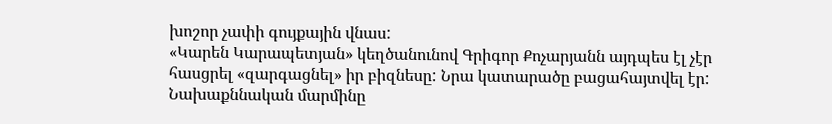խոշոր չափի գույքային վնաս:
«Կարեն Կարապետյան» կեղծանունով Գրիգոր Քոչարյանն այդպես էլ չէր հասցրել «զարգացնել» իր բիզնեսը: Նրա կատարածը բացահայտվել էր:
Նախաքննական մարմինը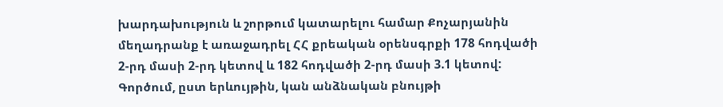խարդախություն և շորթում կատարելու համար Քոչարյանին մեղադրանք է առաջադրել ՀՀ քրեական օրենսգրքի 178 հոդվածի 2-րդ մասի 2-րդ կետով և 182 հոդվածի 2-րդ մասի 3.1 կետով:
Գործում, ըստ երևույթին, կան անձնական բնույթի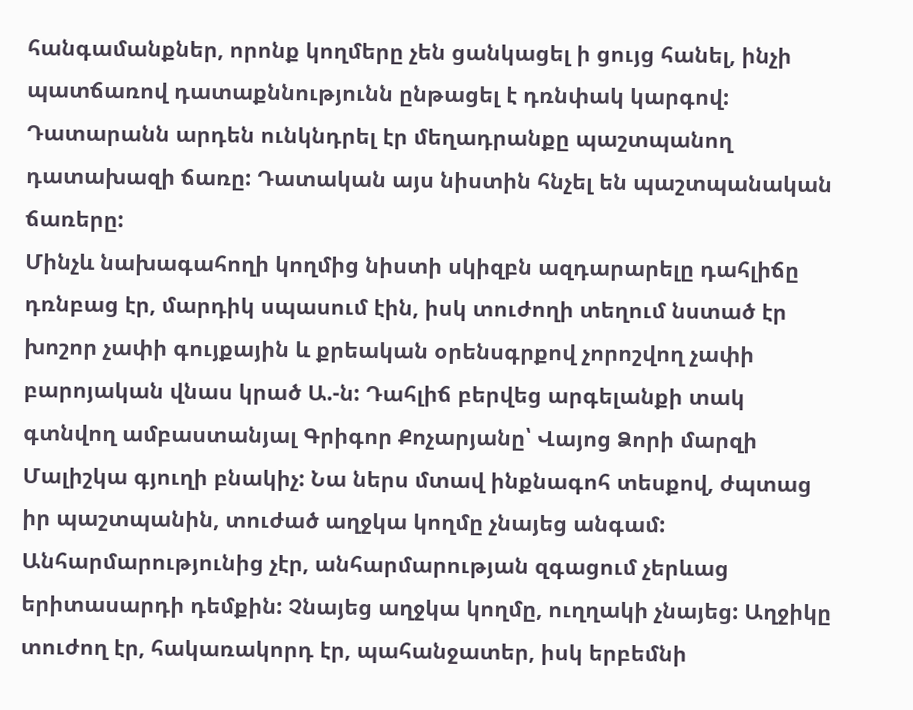հանգամանքներ, որոնք կողմերը չեն ցանկացել ի ցույց հանել, ինչի պատճառով դատաքննությունն ընթացել է դռնփակ կարգով:
Դատարանն արդեն ունկնդրել էր մեղադրանքը պաշտպանող դատախազի ճառը: Դատական այս նիստին հնչել են պաշտպանական ճառերը:
Մինչև նախագահողի կողմից նիստի սկիզբն ազդարարելը դահլիճը դռնբաց էր, մարդիկ սպասում էին, իսկ տուժողի տեղում նստած էր խոշոր չափի գույքային և քրեական օրենսգրքով չորոշվող չափի բարոյական վնաս կրած Ա.-ն: Դահլիճ բերվեց արգելանքի տակ գտնվող ամբաստանյալ Գրիգոր Քոչարյանը՝ Վայոց Ձորի մարզի Մալիշկա գյուղի բնակիչ: Նա ներս մտավ ինքնագոհ տեսքով, ժպտաց իր պաշտպանին, տուժած աղջկա կողմը չնայեց անգամ: Անհարմարությունից չէր, անհարմարության զգացում չերևաց երիտասարդի դեմքին: Չնայեց աղջկա կողմը, ուղղակի չնայեց: Աղջիկը տուժող էր, հակառակորդ էր, պահանջատեր, իսկ երբեմնի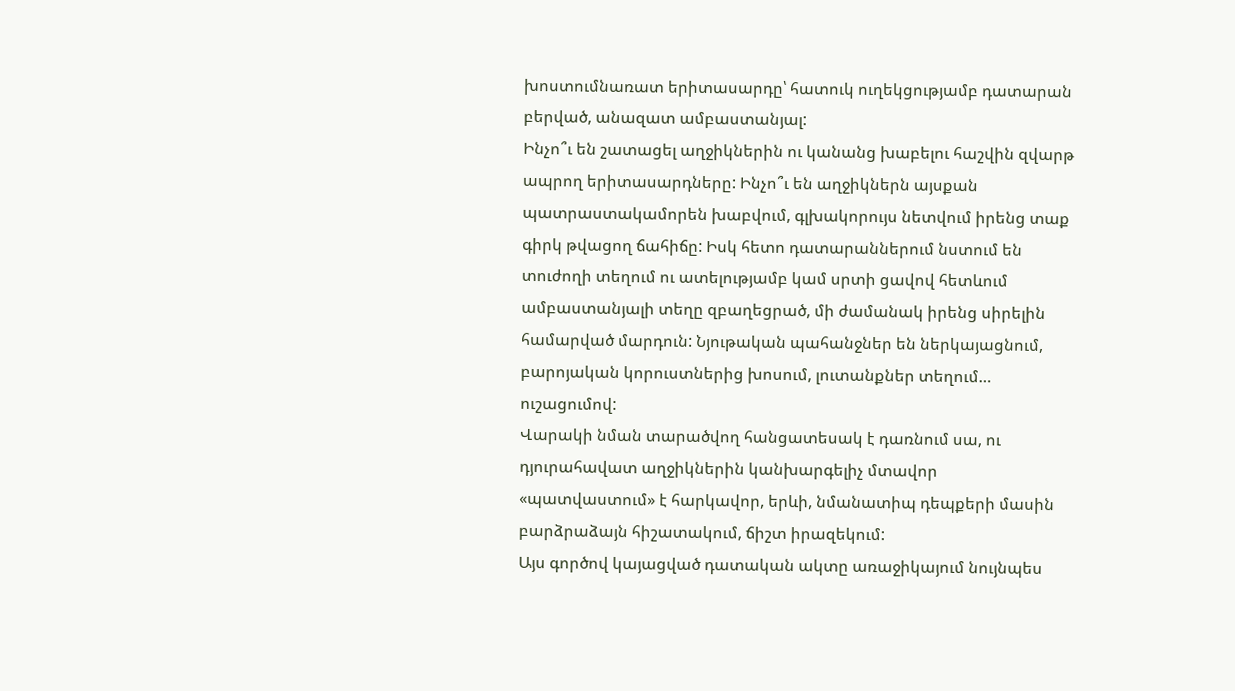խոստումնառատ երիտասարդը՝ հատուկ ուղեկցությամբ դատարան բերված, անազատ ամբաստանյալ:
Ինչո՞ւ են շատացել աղջիկներին ու կանանց խաբելու հաշվին զվարթ ապրող երիտասարդները: Ինչո՞ւ են աղջիկներն այսքան պատրաստակամորեն խաբվում, գլխակորույս նետվում իրենց տաք գիրկ թվացող ճահիճը: Իսկ հետո դատարաններում նստում են տուժողի տեղում ու ատելությամբ կամ սրտի ցավով հետևում ամբաստանյալի տեղը զբաղեցրած, մի ժամանակ իրենց սիրելին համարված մարդուն: Նյութական պահանջներ են ներկայացնում, բարոյական կորուստներից խոսում, լուտանքներ տեղում… ուշացումով:
Վարակի նման տարածվող հանցատեսակ է դառնում սա, ու դյուրահավատ աղջիկներին կանխարգելիչ մտավոր «պատվաստում» է հարկավոր, երևի, նմանատիպ դեպքերի մասին բարձրաձայն հիշատակում, ճիշտ իրազեկում:
Այս գործով կայացված դատական ակտը առաջիկայում նույնպես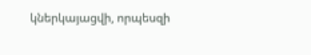կներկայացվի, որպեսզի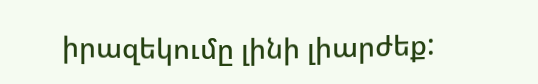իրազեկումը լինի լիարժեք: